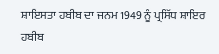ਸ਼ਾਇਸਤਾ ਹਬੀਬ ਦਾ ਜਨਮ 1949 ਨੂੰ ਪ੍ਰਸਿੱਧ ਸ਼ਾਇਰ ਹਬੀਬ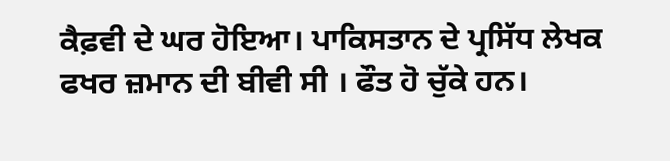ਕੈਫ਼ਵੀ ਦੇ ਘਰ ਹੋਇਆ। ਪਾਕਿਸਤਾਨ ਦੇ ਪ੍ਰਸਿੱਧ ਲੇਖਕ ਫਖਰ ਜ਼ਮਾਨ ਦੀ ਬੀਵੀ ਸੀ । ਫੌਤ ਹੋ ਚੁੱਕੇ ਹਨ।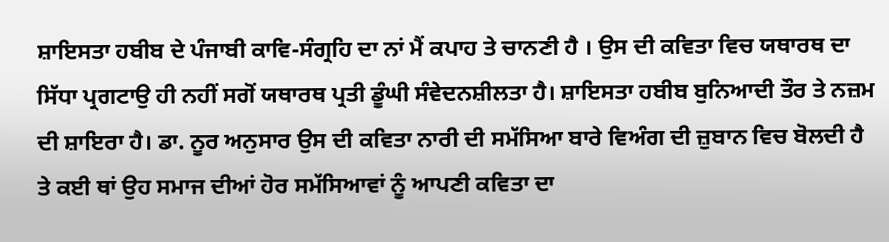ਸ਼ਾਇਸਤਾ ਹਬੀਬ ਦੇ ਪੰਜਾਬੀ ਕਾਵਿ-ਸੰਗ੍ਰਹਿ ਦਾ ਨਾਂ ਮੈਂ ਕਪਾਹ ਤੇ ਚਾਨਣੀ ਹੈ । ਉਸ ਦੀ ਕਵਿਤਾ ਵਿਚ ਯਥਾਰਥ ਦਾ ਸਿੱਧਾ ਪ੍ਰਗਟਾਉ ਹੀ ਨਹੀਂ ਸਗੋਂ ਯਥਾਰਥ ਪ੍ਰਤੀ ਡੂੰਘੀ ਸੰਵੇਦਨਸ਼ੀਲਤਾ ਹੈ। ਸ਼ਾਇਸਤਾ ਹਬੀਬ ਬੁਨਿਆਦੀ ਤੌਰ ਤੇ ਨਜ਼ਮ ਦੀ ਸ਼ਾਇਰਾ ਹੈ। ਡਾ. ਨੂਰ ਅਨੁਸਾਰ ਉਸ ਦੀ ਕਵਿਤਾ ਨਾਰੀ ਦੀ ਸਮੱਸਿਆ ਬਾਰੇ ਵਿਅੰਗ ਦੀ ਜ਼ੁਬਾਨ ਵਿਚ ਬੋਲਦੀ ਹੈ ਤੇ ਕਈ ਥਾਂ ਉਹ ਸਮਾਜ ਦੀਆਂ ਹੋਰ ਸਮੱਸਿਆਵਾਂ ਨੂੰ ਆਪਣੀ ਕਵਿਤਾ ਦਾ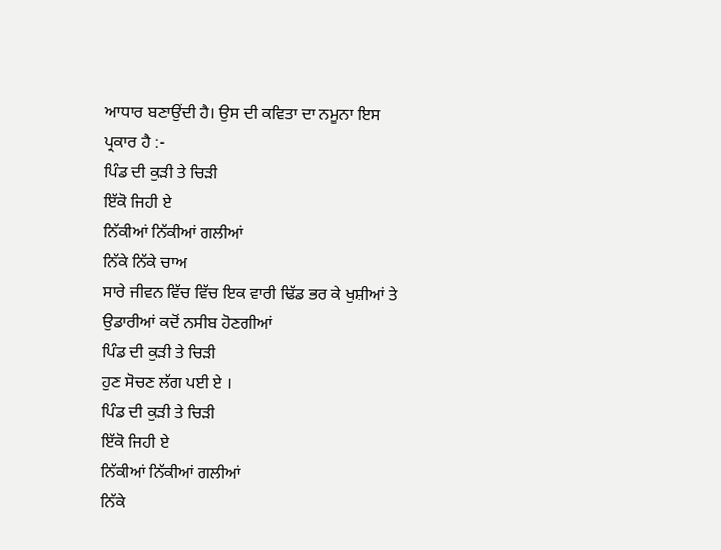ਆਧਾਰ ਬਣਾਉਂਦੀ ਹੈ। ਉਸ ਦੀ ਕਵਿਤਾ ਦਾ ਨਮੂਨਾ ਇਸ ਪ੍ਰਕਾਰ ਹੈ :-
ਪਿੰਡ ਦੀ ਕੁੜੀ ਤੇ ਚਿੜੀ
ਇੱਕੋ ਜਿਹੀ ਏ
ਨਿੱਕੀਆਂ ਨਿੱਕੀਆਂ ਗਲੀਆਂ
ਨਿੱਕੇ ਨਿੱਕੇ ਚਾਅ
ਸਾਰੇ ਜੀਵਨ ਵਿੱਚ ਵਿੱਚ ਇਕ ਵਾਰੀ ਢਿੱਡ ਭਰ ਕੇ ਖੁਸ਼ੀਆਂ ਤੇ
ਉਡਾਰੀਆਂ ਕਦੋਂ ਨਸੀਬ ਹੋਣਗੀਆਂ
ਪਿੰਡ ਦੀ ਕੁੜੀ ਤੇ ਚਿੜੀ
ਹੁਣ ਸੋਚਣ ਲੱਗ ਪਈ ਏ ।
ਪਿੰਡ ਦੀ ਕੁੜੀ ਤੇ ਚਿੜੀ
ਇੱਕੋ ਜਿਹੀ ਏ
ਨਿੱਕੀਆਂ ਨਿੱਕੀਆਂ ਗਲੀਆਂ
ਨਿੱਕੇ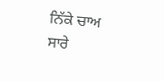ਨਿੱਕੇ ਚਾਅ
ਸਾਰੇ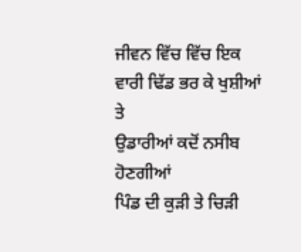ਜੀਵਨ ਵਿੱਚ ਵਿੱਚ ਇਕ ਵਾਰੀ ਢਿੱਡ ਭਰ ਕੇ ਖੁਸ਼ੀਆਂ ਤੇ
ਉਡਾਰੀਆਂ ਕਦੋਂ ਨਸੀਬ ਹੋਣਗੀਆਂ
ਪਿੰਡ ਦੀ ਕੁੜੀ ਤੇ ਚਿੜੀ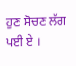ਹੁਣ ਸੋਚਣ ਲੱਗ ਪਈ ਏ ।